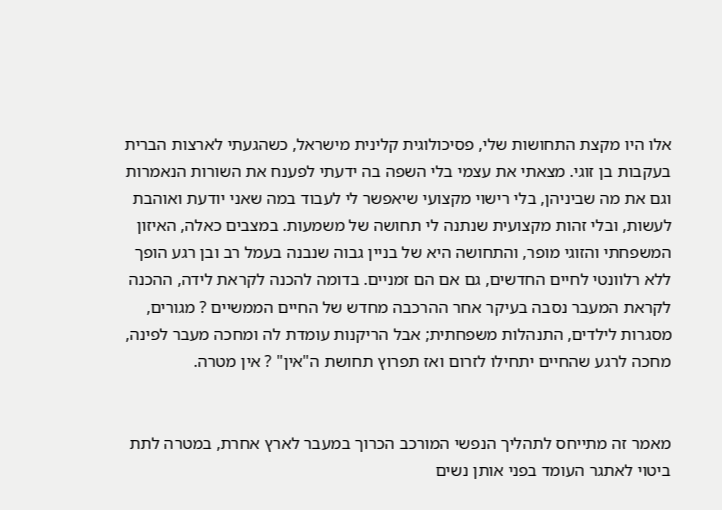אלו היו מקצת התחושות שלי, פסיכולוגית קלינית מישראל, כשהגעתי לארצות הברית בעקבות בן זוגי. מצאתי את עצמי בלי השפה בה ידעתי לפענח את השורות הנאמרות וגם את מה שביניהן, בלי רישוי מקצועי שיאפשר לי לעבוד במה שאני יודעת ואוהבת לעשות, ובלי זהות מקצועית שנתנה לי תחושה של משמעות. במצבים כאלה, האיזון המשפחתי והזוגי מופר, והתחושה היא של בניין גבוה שנבנה בעמל רב ובן רגע הופך ללא רלוונטי לחיים החדשים, גם אם הם זמניים. בדומה להכנה לקראת לידה, ההכנה לקראת המעבר נסבה בעיקר אחר ההרכבה מחדש של החיים הממשיים ? מגורים, מסגרות לילדים, התנהלות משפחתית; אבל הריקנות עומדת לה ומחכה מעבר לפינה, מחכה לרגע שהחיים יתחילו לזרום ואז תפרוץ תחושת ה"אין" ? אין מטרה.


מאמר זה מתייחס לתהליך הנפשי המורכב הכרוך במעבר לארץ אחרת, במטרה לתת ביטוי לאתגר העומד בפני אותן נשים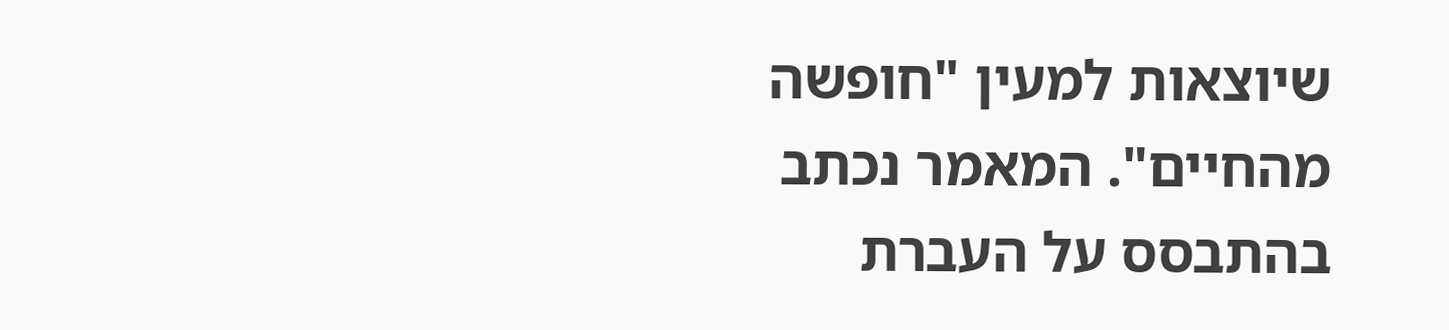שיוצאות למעין "חופשה מהחיים". המאמר נכתב בהתבסס על העברת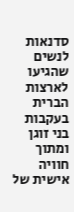סדנאות לנשים שהגיעו לארצות הברית בעקבות בני זוגן ומתוך חוויה אישית של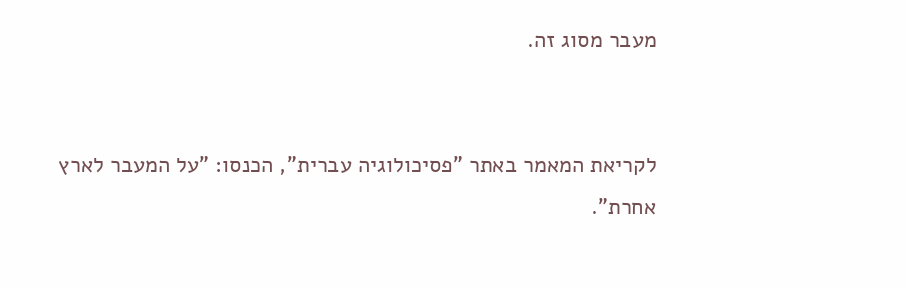מעבר מסוג זה.


לקריאת המאמר באתר "פסיכולוגיה עברית", הכנסו: "על המעבר לארץ אחרת".